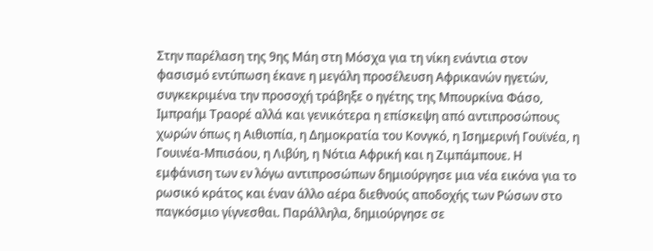Στην παρέλαση της 9ης Μάη στη Μόσχα για τη νίκη ενάντια στον φασισμό εντύπωση έκανε η μεγάλη προσέλευση Αφρικανών ηγετών, συγκεκριμένα την προσοχή τράβηξε ο ηγέτης της Μπουρκίνα Φάσο, Ιμπραήμ Τραορέ αλλά και γενικότερα η επίσκεψη από αντιπροσώπους χωρών όπως η Αιθιοπία, η Δημοκρατία του Κονγκό, η Ισημερινή Γουϊνέα, η Γουινέα-Μπισάου, η Λιβύη, η Νότια Αφρική και η Ζιμπάμπουε. Η εμφάνιση των εν λόγω αντιπροσώπων δημιούργησε μια νέα εικόνα για το ρωσικό κράτος και έναν άλλο αέρα διεθνούς αποδοχής των Ρώσων στο παγκόσμιο γίγνεσθαι. Παράλληλα, δημιούργησε σε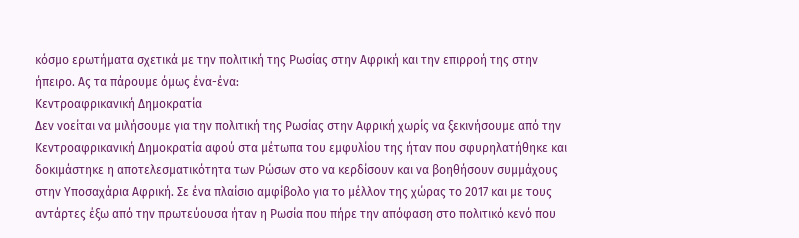κόσμο ερωτήματα σχετικά με την πολιτική της Ρωσίας στην Αφρική και την επιρροή της στην ήπειρο. Ας τα πάρουμε όμως ένα-ένα:
Κεντροαφρικανική Δημοκρατία
Δεν νοείται να μιλήσουμε για την πολιτική της Ρωσίας στην Αφρική χωρίς να ξεκινήσουμε από την Κεντροαφρικανική Δημοκρατία αφού στα μέτωπα του εμφυλίου της ήταν που σφυρηλατήθηκε και δοκιμάστηκε η αποτελεσματικότητα των Ρώσων στο να κερδίσουν και να βοηθήσουν συμμάχους στην Υποσαχάρια Αφρική. Σε ένα πλαίσιο αμφίβολο για το μέλλον της χώρας το 2017 και με τους αντάρτες έξω από την πρωτεύουσα ήταν η Ρωσία που πήρε την απόφαση στο πολιτικό κενό που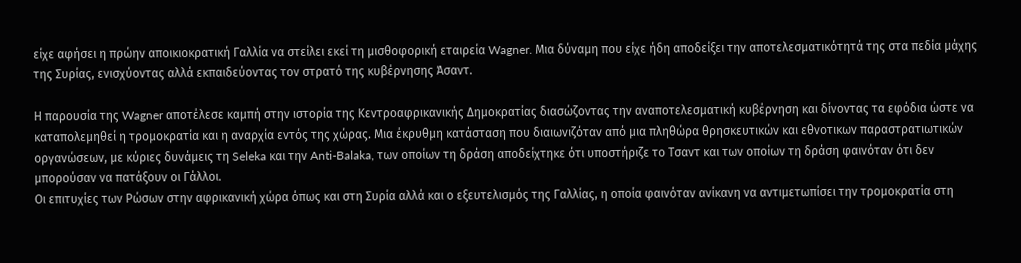είχε αφήσει η πρώην αποικιοκρατική Γαλλία να στείλει εκεί τη μισθοφορική εταιρεία Wagner. Μια δύναμη που είχε ήδη αποδείξει την αποτελεσματικότητά της στα πεδία μάχης της Συρίας, ενισχύοντας αλλά εκπαιδεύοντας τον στρατό της κυβέρνησης Άσαντ.

Η παρουσία της Wagner αποτέλεσε καμπή στην ιστορία της Κεντροαφρικανικής Δημοκρατίας διασώζοντας την αναποτελεσματική κυβέρνηση και δίνοντας τα εφόδια ώστε να καταπολεμηθεί η τρομοκρατία και η αναρχία εντός της χώρας. Μια έκρυθμη κατάσταση που διαιωνιζόταν από μια πληθώρα θρησκευτικών και εθνοτικων παραστρατιωτικών οργανώσεων, με κύριες δυνάμεις τη Seleka και την Anti-Balaka, των οποίων τη δράση αποδείχτηκε ότι υποστήριζε το Τσαντ και των οποίων τη δράση φαινόταν ότι δεν μπορούσαν να πατάξουν οι Γάλλοι.
Οι επιτυχίες των Ρώσων στην αφρικανική χώρα όπως και στη Συρία αλλά και ο εξευτελισμός της Γαλλίας, η οποία φαινόταν ανίκανη να αντιμετωπίσει την τρομοκρατία στη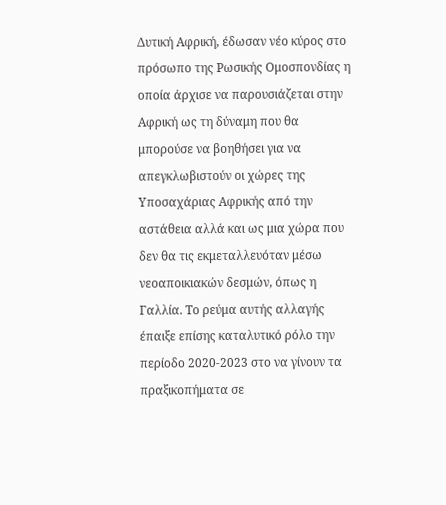Δυτική Αφρική, έδωσαν νέο κύρος στο πρόσωπο της Ρωσικής Ομοσπονδίας η οποία άρχισε να παρουσιάζεται στην Αφρική ως τη δύναμη που θα μπορούσε να βοηθήσει για να απεγκλωβιστούν οι χώρες της Υποσαχάριας Αφρικής από την αστάθεια αλλά και ως μια χώρα που δεν θα τις εκμεταλλευόταν μέσω νεοαποικιακών δεσμών, όπως η Γαλλία. Το ρεύμα αυτής αλλαγής έπαιξε επίσης καταλυτικό ρόλο την περίοδο 2020-2023 στο να γίνουν τα πραξικοπήματα σε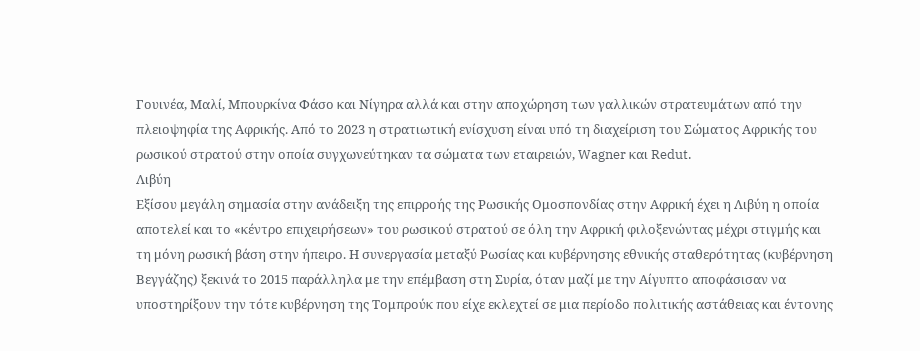Γουινέα, Μαλί, Μπουρκίνα Φάσο και Νίγηρα αλλά και στην αποχώρηση των γαλλικών στρατευμάτων από την πλειοψηφία της Αφρικής. Από το 2023 η στρατιωτική ενίσχυση είναι υπό τη διαχείριση του Σώματος Αφρικής του ρωσικού στρατού στην οποία συγχωνεύτηκαν τα σώματα των εταιρειών, Wagner και Redut.
Λιβύη
Εξίσου μεγάλη σημασία στην ανάδειξη της επιρροής της Ρωσικής Ομοσπονδίας στην Αφρική έχει η Λιβύη η οποία αποτελεί και το «κέντρο επιχειρήσεων» του ρωσικού στρατού σε όλη την Αφρική φιλοξενώντας μέχρι στιγμής και τη μόνη ρωσική βάση στην ήπειρο. Η συνεργασία μεταξύ Ρωσίας και κυβέρνησης εθνικής σταθερότητας (κυβέρνηση Βεγγάζης) ξεκινά το 2015 παράλληλα με την επέμβαση στη Συρία, όταν μαζί με την Αίγυπτο αποφάσισαν να υποστηρίξουν την τότε κυβέρνηση της Τομπρούκ που είχε εκλεχτεί σε μια περίοδο πολιτικής αστάθειας και έντονης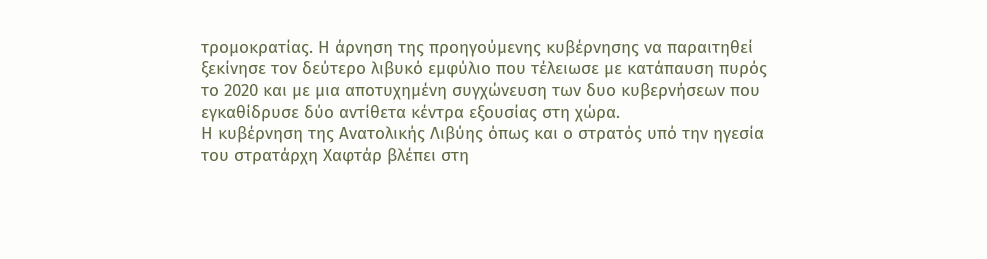τρομοκρατίας. Η άρνηση της προηγούμενης κυβέρνησης να παραιτηθεί ξεκίνησε τον δεύτερο λιβυκό εμφύλιο που τέλειωσε με κατάπαυση πυρός το 2020 και με μια αποτυχημένη συγχώνευση των δυο κυβερνήσεων που εγκαθίδρυσε δύο αντίθετα κέντρα εξουσίας στη χώρα.
Η κυβέρνηση της Ανατολικής Λιβύης όπως και ο στρατός υπό την ηγεσία του στρατάρχη Χαφτάρ βλέπει στη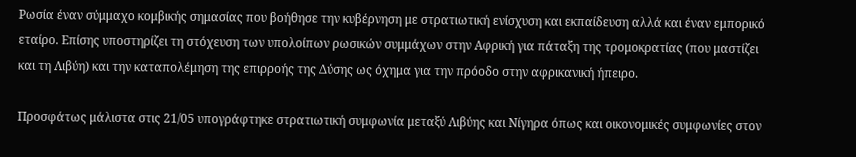Ρωσία έναν σύμμαχο κομβικής σημασίας που βοήθησε την κυβέρνηση με στρατιωτική ενίσχυση και εκπαίδευση αλλά και έναν εμπορικό εταίρο. Επίσης υποστηρίζει τη στόχευση των υπολοίπων ρωσικών συμμάχων στην Αφρική για πάταξη της τρομοκρατίας (που μαστίζει και τη Λιβύη) και την καταπολέμηση της επιρροής της Δύσης ως όχημα για την πρόοδο στην αφρικανική ήπειρο.

Προσφάτως μάλιστα στις 21/05 υπογράφτηκε στρατιωτική συμφωνία μεταξύ Λιβύης και Νίγηρα όπως και οικονομικές συμφωνίες στον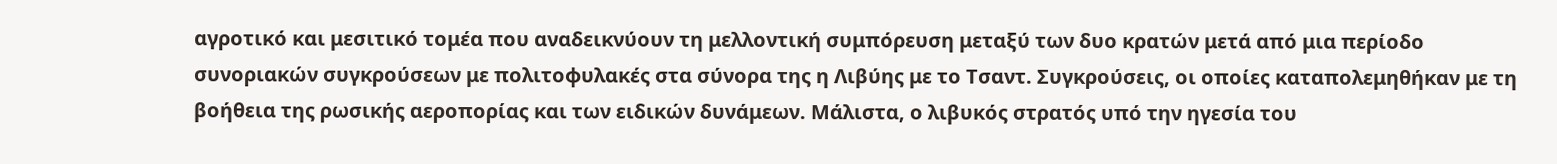αγροτικό και μεσιτικό τομέα που αναδεικνύουν τη μελλοντική συμπόρευση μεταξύ των δυο κρατών μετά από μια περίοδο συνοριακών συγκρούσεων με πολιτοφυλακές στα σύνορα της η Λιβύης με το Τσαντ. Συγκρούσεις, οι οποίες καταπολεμηθήκαν με τη βοήθεια της ρωσικής αεροπορίας και των ειδικών δυνάμεων. Μάλιστα, ο λιβυκός στρατός υπό την ηγεσία του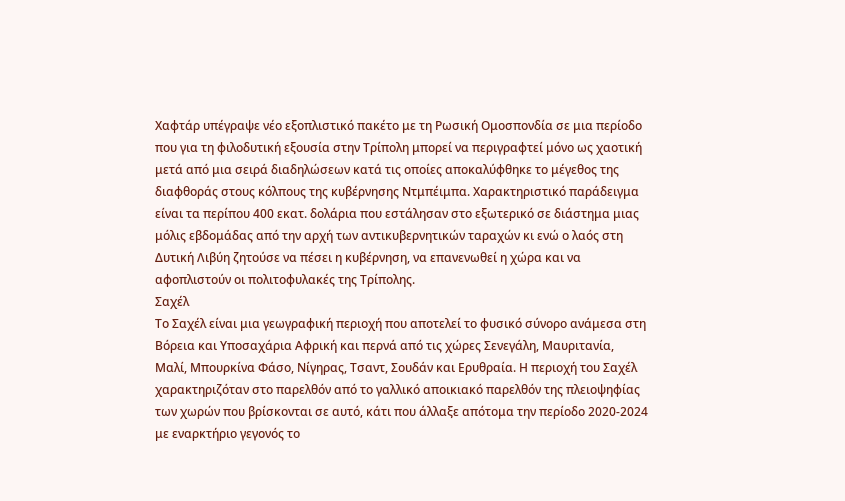Χαφτάρ υπέγραψε νέο εξοπλιστικό πακέτο με τη Ρωσική Ομοσπονδία σε μια περίοδο που για τη φιλοδυτική εξουσία στην Τρίπολη μπορεί να περιγραφτεί μόνο ως χαοτική μετά από μια σειρά διαδηλώσεων κατά τις οποίες αποκαλύφθηκε το μέγεθος της διαφθοράς στους κόλπους της κυβέρνησης Ντμπέιμπα. Χαρακτηριστικό παράδειγμα είναι τα περίπου 400 εκατ. δολάρια που εστάλησαν στο εξωτερικό σε διάστημα μιας μόλις εβδομάδας από την αρχή των αντικυβερνητικών ταραχών κι ενώ ο λαός στη Δυτική Λιβύη ζητούσε να πέσει η κυβέρνηση, να επανενωθεί η χώρα και να αφοπλιστούν οι πολιτοφυλακές της Τρίπολης.
Σαχέλ
Το Σαχέλ είναι μια γεωγραφική περιοχή που αποτελεί το φυσικό σύνορο ανάμεσα στη Βόρεια και Υποσαχάρια Αφρική και περνά από τις χώρες Σενεγάλη, Μαυριτανία, Μαλί, Μπουρκίνα Φάσο, Νίγηρας, Τσαντ, Σουδάν και Ερυθραία. Η περιοχή του Σαχέλ χαρακτηριζόταν στο παρελθόν από το γαλλικό αποικιακό παρελθόν της πλειοψηφίας των χωρών που βρίσκονται σε αυτό, κάτι που άλλαξε απότομα την περίοδο 2020-2024 με εναρκτήριο γεγονός το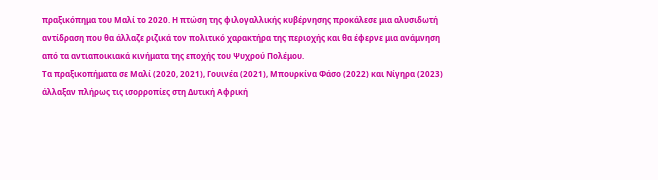πραξικόπημα του Μαλί το 2020. Η πτώση της φιλογαλλικής κυβέρνησης προκάλεσε μια αλυσιδωτή αντίδραση που θα άλλαζε ριζικά τον πολιτικό χαρακτήρα της περιοχής και θα έφερνε μια ανάμνηση από τα αντιαποικιακά κινήματα της εποχής του Ψυχρού Πολέμου.
Τα πραξικοπήματα σε Μαλί (2020, 2021), Γουινέα (2021), Μπουρκίνα Φάσο (2022) και Νίγηρα (2023) άλλαξαν πλήρως τις ισορροπίες στη Δυτική Αφρική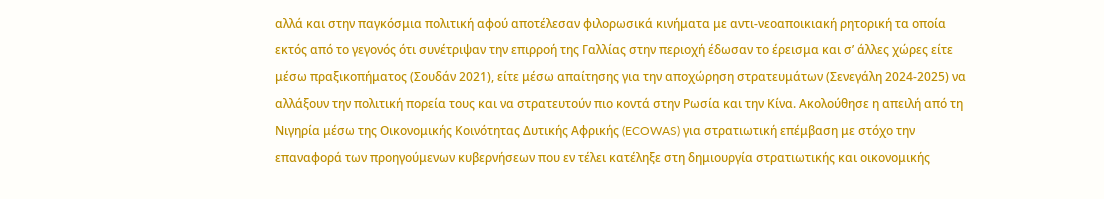αλλά και στην παγκόσμια πολιτική αφού αποτέλεσαν φιλορωσικά κινήματα με αντι-νεοαποικιακή ρητορική τα οποία εκτός από το γεγονός ότι συνέτριψαν την επιρροή της Γαλλίας στην περιοχή έδωσαν το έρεισμα και σ’ άλλες χώρες είτε μέσω πραξικοπήματος (Σουδάν 2021), είτε μέσω απαίτησης για την αποχώρηση στρατευμάτων (Σενεγάλη 2024-2025) να αλλάξουν την πολιτική πορεία τους και να στρατευτούν πιο κοντά στην Ρωσία και την Κίνα. Ακολούθησε η απειλή από τη Νιγηρία μέσω της Οικονομικής Κοινότητας Δυτικής Αφρικής (ECOWAS) για στρατιωτική επέμβαση με στόχο την επαναφορά των προηγούμενων κυβερνήσεων που εν τέλει κατέληξε στη δημιουργία στρατιωτικής και οικονομικής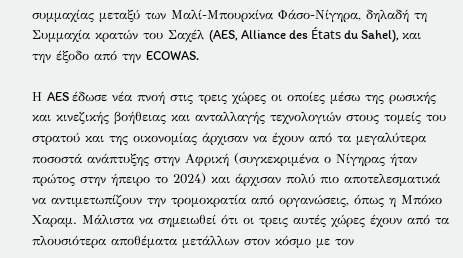συμμαχίας μεταξύ των Μαλί-Μπουρκίνα Φάσο-Νίγηρα, δηλαδή τη Συμμαχία κρατών του Σαχέλ (AES, Alliance des États du Sahel), και την έξοδο από την ECOWAS.

Η AES έδωσε νέα πνοή στις τρεις χώρες οι οποίες μέσω της ρωσικής και κινεζικής βοήθειας και ανταλλαγής τεχνολογιών στους τομείς του στρατού και της οικονομίας άρχισαν να έχουν από τα μεγαλύτερα ποσοστά ανάπτυξης στην Αφρική (συγκεκριμένα ο Νίγηρας ήταν πρώτος στην ήπειρο το 2024) και άρχισαν πολύ πιο αποτελεσματικά να αντιμετωπίζουν την τρομοκρατία από οργανώσεις, όπως η Μπόκο Χαραμ. Μάλιστα να σημειωθεί ότι οι τρεις αυτές χώρες έχουν από τα πλουσιότερα αποθέματα μετάλλων στον κόσμο με τον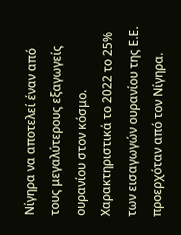Νίγηρα να αποτελεί έναν από τους μεγαλύτερους εξαγωγείς ουρανίου στον κόσμο. Χαρακτηριστικά το 2022 το 25% των εισαγωγών ουρανίου της Ε.Ε. προερχόταν από τον Νίγηρα.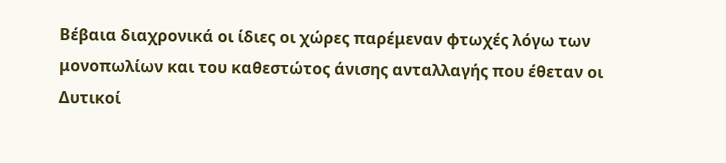Βέβαια διαχρονικά οι ίδιες οι χώρες παρέμεναν φτωχές λόγω των μονοπωλίων και του καθεστώτος άνισης ανταλλαγής που έθεταν οι Δυτικοί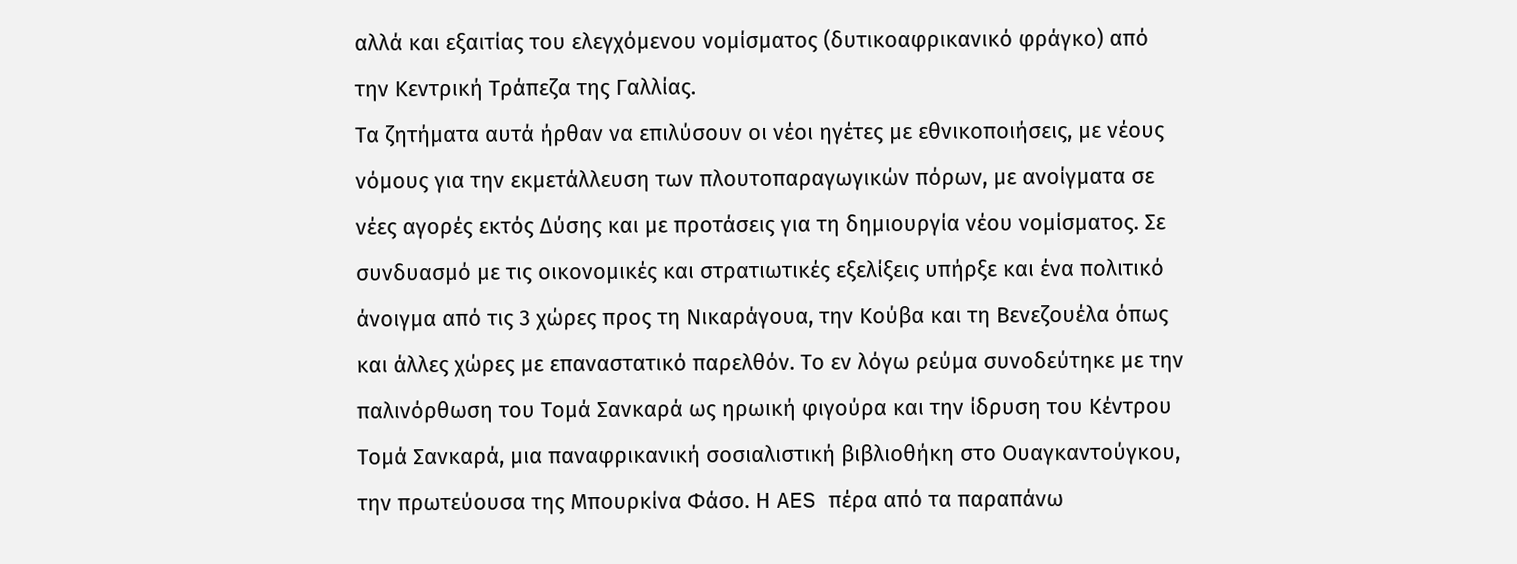αλλά και εξαιτίας του ελεγχόμενου νομίσματος (δυτικοαφρικανικό φράγκο) από την Κεντρική Τράπεζα της Γαλλίας.
Τα ζητήματα αυτά ήρθαν να επιλύσουν οι νέοι ηγέτες με εθνικοποιήσεις, με νέους νόμους για την εκμετάλλευση των πλουτοπαραγωγικών πόρων, με ανοίγματα σε νέες αγορές εκτός Δύσης και με προτάσεις για τη δημιουργία νέου νομίσματος. Σε συνδυασμό με τις οικονομικές και στρατιωτικές εξελίξεις υπήρξε και ένα πολιτικό άνοιγμα από τις 3 χώρες προς τη Νικαράγουα, την Κούβα και τη Βενεζουέλα όπως και άλλες χώρες με επαναστατικό παρελθόν. Το εν λόγω ρεύμα συνοδεύτηκε με την παλινόρθωση του Τομά Σανκαρά ως ηρωική φιγούρα και την ίδρυση του Κέντρου Τομά Σανκαρά, μια παναφρικανική σοσιαλιστική βιβλιοθήκη στο Ουαγκαντούγκου, την πρωτεύουσα της Μπουρκίνα Φάσο. Η AES πέρα από τα παραπάνω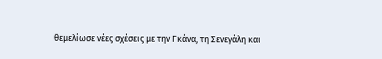θεμελίωσε νέες σχέσεις με την Γκάνα, τη Σενεγάλη και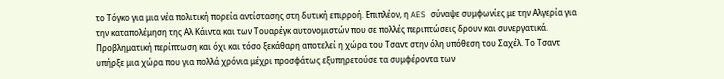το Τόγκο για μια νέα πολιτική πορεία αντίστασης στη δυτική επιρροή. Επιπλέον, η AES σύναψε συμφωνίες με την Αλγερία για την καταπολέμηση της Αλ Κάιντα και των Τουαρέγκ αυτονομιστών που σε πολλές περιπτώσεις δρουν και συνεργατικά.
Προβληματική περίπτωση και όχι και τόσο ξεκάθαρη αποτελεί η χώρα του Τσαντ στην όλη υπόθεση του Σαχέλ. Το Τσαντ υπήρξε μια χώρα που για πολλά χρόνια μέχρι προσφάτως εξυπηρετούσε τα συμφέροντα των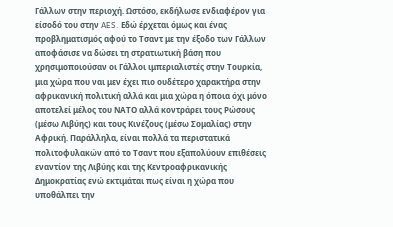Γάλλων στην περιοχή. Ωστόσο, εκδήλωσε ενδιαφέρον για είσοδό του στην AES. Εδώ έρχεται όμως και ένας προβληματισμός αφού το Τσαντ με την έξοδο των Γάλλων αποφάσισε να δώσει τη στρατιωτική βάση που χρησιμοποιούσαν οι Γάλλοι ιμπεριαλιστές στην Τουρκία, μια χώρα που ναι μεν έχει πιο ουδέτερο χαρακτήρα στην αφρικανική πολιτική αλλά και μια χώρα η όποια όχι μόνο αποτελεί μέλος του ΝΑΤΟ αλλά κοντράρει τους Ρώσους (μέσω Λιβύης) και τους Κινέζους (μέσω Σομαλίας) στην Αφρική. Παράλληλα, είναι πολλά τα περιστατικά πολιτοφυλακών από το Τσαντ που εξαπολύουν επιθέσεις εναντίον της Λιβύης και της Κεντροαφρικανικής Δημοκρατίας ενώ εκτιμάται πως είναι η χώρα που υποθάλπει την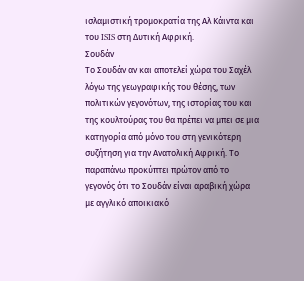ισλαμιστική τρομοκρατία της Αλ Κάιντα και του ISIS στη Δυτική Αφρική.
Σουδάν
Το Σουδάν αν και αποτελεί χώρα του Σαχέλ λόγω της γεωγραφικής του θέσης, των πολιτικών γεγονότων, της ιστορίας του και της κουλτούρας του θα πρέπει να μπει σε μια κατηγορία από μόνο του στη γενικότερη συζήτηση για την Ανατολική Αφρική. Το παραπάνω προκύπτει πρώτον από το γεγονός ότι το Σουδάν είναι αραβική χώρα με αγγλικό αποικιακό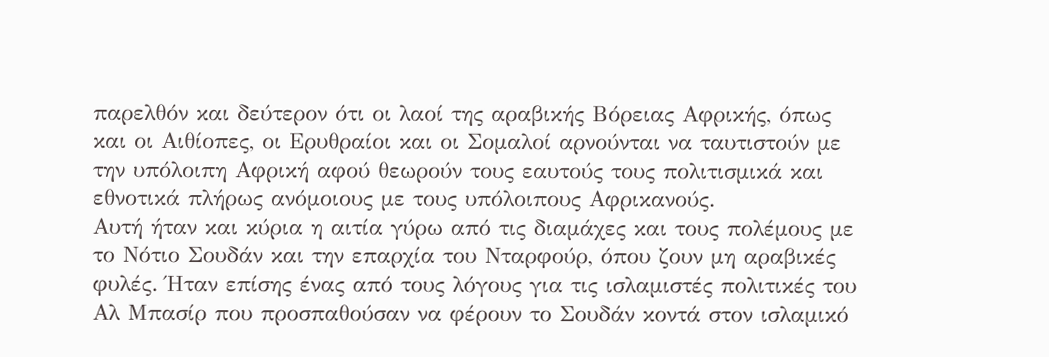παρελθόν και δεύτερον ότι οι λαοί της αραβικής Βόρειας Αφρικής, όπως και οι Αιθίοπες, οι Ερυθραίοι και οι Σομαλοί αρνούνται να ταυτιστούν με την υπόλοιπη Αφρική αφού θεωρούν τους εαυτούς τους πολιτισμικά και εθνοτικά πλήρως ανόμοιους με τους υπόλοιπους Αφρικανούς.
Αυτή ήταν και κύρια η αιτία γύρω από τις διαμάχες και τους πολέμους με το Νότιο Σουδάν και την επαρχία του Νταρφούρ, όπου ζουν μη αραβικές φυλές. Ήταν επίσης ένας από τους λόγους για τις ισλαμιστές πολιτικές του Αλ Μπασίρ που προσπαθούσαν να φέρουν το Σουδάν κοντά στον ισλαμικό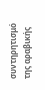συντηρητισμό της αραβικής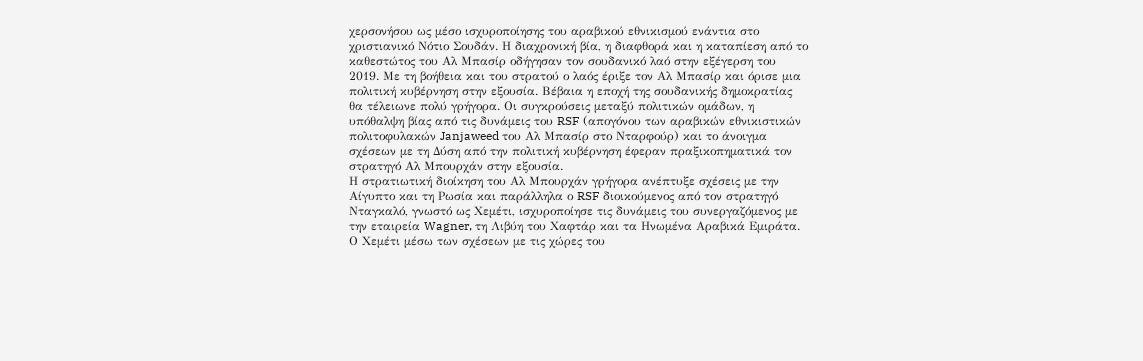χερσονήσου ως μέσο ισχυροποίησης του αραβικού εθνικισμού ενάντια στο χριστιανικό Νότιο Σουδάν. Η διαχρονική βία, η διαφθορά και η καταπίεση από το καθεστώτος του Αλ Μπασίρ οδήγησαν τον σουδανικό λαό στην εξέγερση του 2019. Με τη βοήθεια και του στρατού ο λαός έριξε τον Αλ Μπασίρ και όρισε μια πολιτική κυβέρνηση στην εξουσία. Βέβαια η εποχή της σουδανικής δημοκρατίας θα τέλειωνε πολύ γρήγορα. Οι συγκρούσεις μεταξύ πολιτικών ομάδων, η υπόθαλψη βίας από τις δυνάμεις του RSF (απογόνου των αραβικών εθνικιστικών πολιτοφυλακών Janjaweed του Αλ Μπασίρ στο Νταρφούρ) και το άνοιγμα σχέσεων με τη Δύση από την πολιτική κυβέρνηση έφεραν πραξικοπηματικά τον στρατηγό Αλ Μπουρχάν στην εξουσία.
Η στρατιωτική διοίκηση του Αλ Μπουρχάν γρήγορα ανέπτυξε σχέσεις με την Αίγυπτο και τη Ρωσία και παράλληλα ο RSF διοικούμενος από τον στρατηγό Νταγκαλό, γνωστό ως Χεμέτι, ισχυροποίησε τις δυνάμεις του συνεργαζόμενος με την εταιρεία Wagner, τη Λιβύη του Χαφτάρ και τα Ηνωμένα Αραβικά Εμιράτα. Ο Χεμέτι μέσω των σχέσεων με τις χώρες του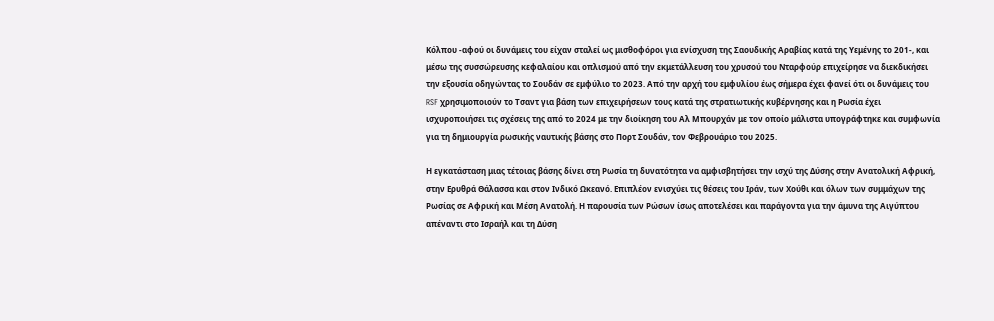Κόλπου -αφού οι δυνάμεις του είχαν σταλεί ως μισθοφόροι για ενίσχυση της Σαουδικής Αραβίας κατά της Υεμένης το 201-, και μέσω της συσσώρευσης κεφαλαίου και οπλισμού από την εκμετάλλευση του χρυσού του Νταρφούρ επιχείρησε να διεκδικήσει την εξουσία οδηγώντας το Σουδάν σε εμφύλιο το 2023. Από την αρχή του εμφυλίου έως σήμερα έχει φανεί ότι οι δυνάμεις του RSF χρησιμοποιούν το Τσαντ για βάση των επιχειρήσεων τους κατά της στρατιωτικής κυβέρνησης και η Ρωσία έχει ισχυροποιήσει τις σχέσεις της από το 2024 με την διοίκηση του Αλ Μπουρχάν με τον οποίο μάλιστα υπογράφτηκε και συμφωνία για τη δημιουργία ρωσικής ναυτικής βάσης στο Πορτ Σουδάν, τον Φεβρουάριο του 2025.

Η εγκατάσταση μιας τέτοιας βάσης δίνει στη Ρωσία τη δυνατότητα να αμφισβητήσει την ισχύ της Δύσης στην Ανατολική Αφρική, στην Ερυθρά Θάλασσα και στον Ινδικό Ωκεανό. Επιπλέον ενισχύει τις θέσεις του Ιράν, των Χούθι και όλων των συμμάχων της Ρωσίας σε Αφρική και Μέση Ανατολή. Η παρουσία των Ρώσων ίσως αποτελέσει και παράγοντα για την άμυνα της Αιγύπτου απέναντι στο Ισραήλ και τη Δύση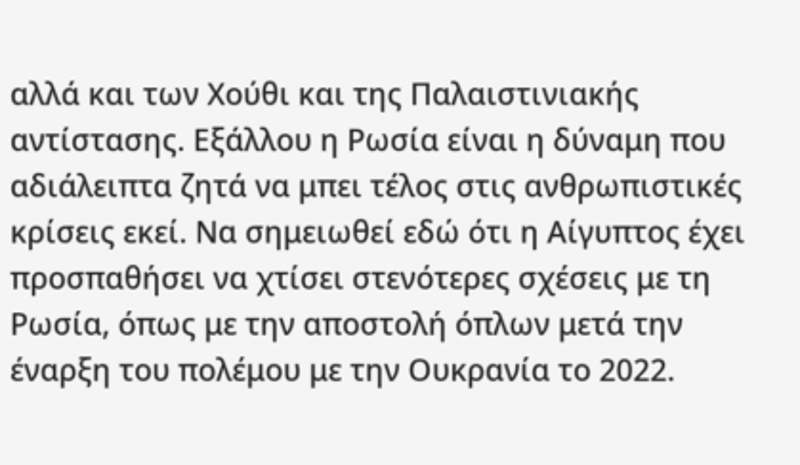αλλά και των Χούθι και της Παλαιστινιακής αντίστασης. Εξάλλου η Ρωσία είναι η δύναμη που αδιάλειπτα ζητά να μπει τέλος στις ανθρωπιστικές κρίσεις εκεί. Να σημειωθεί εδώ ότι η Αίγυπτος έχει προσπαθήσει να χτίσει στενότερες σχέσεις με τη Ρωσία, όπως με την αποστολή όπλων μετά την έναρξη του πολέμου με την Ουκρανία το 2022.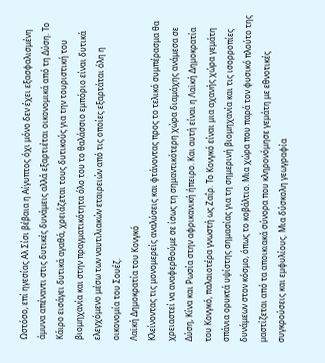Ωστόσο, επί ηγεσίας Αλ Σίσι βέβαια η Αίγυπτος όχι μόνο δεν έχει εξασφαλισμένη άμυνα απέναντι στις δυτικές δυνάμεις αλλά εξαρτιέται οικονομικά από τη Δύση. Το Κάιρο εισάγει δυτικά αγαθά, χρειάζεται τους δυτικούς για την τουριστική του βιομηχανία και στην πραγματικότητα όλο του το θαλάσσιο εμπόριο είναι δυτικά ελεγχόμενο μέσω των ναυτιλιακών εταιρειών από τις οποίες εξαρτάται όλη η οικονομία του Σουέζ.
Λαϊκή Δημοκρατία του Κονγκό
Κλείνοντας τις μονομερείς αναλύσεις και φτάνοντας προς το τελικό συμπέρασμα θα χρειαστεί να αναφερθούμε σε ίσως τη σημαντικότερη χώρα διαμάχης ανάμεσα σε Δύση, Κίνα και Ρωσία στην αφρικανική ήπειρο. Και αυτή είναι η Λαϊκή Δημοκρατία του Κονγκό, παλαιοτέρα γνωστή ως Ζαΐρ. Το Κονγκό είναι μια αχανής χώρα γεμάτη σπάνια ορυκτά υψίστης σημασίας για τη σημερινή βιομηχανία και τις ισορροπίες δυνάμεων στον κόσμο, όπως το κοβάλτιο. Μια χώρα που παρά τον φυσικό πλούτο της μαστίζεται από τα αποικιακά σύνορα που κληρονόμησε γεμάτη με εθνοτικές συγκρούσεις και εμφυλίους. Μια δύσκολη γεωγραφία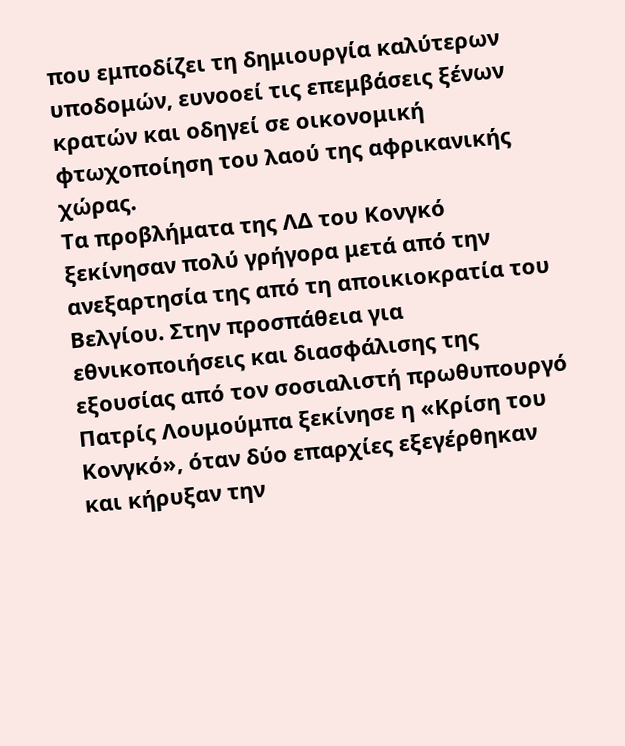που εμποδίζει τη δημιουργία καλύτερων υποδομών, ευνοοεί τις επεμβάσεις ξένων κρατών και οδηγεί σε οικονομική φτωχοποίηση του λαού της αφρικανικής χώρας.
Τα προβλήματα της ΛΔ του Κονγκό ξεκίνησαν πολύ γρήγορα μετά από την ανεξαρτησία της από τη αποικιοκρατία του Βελγίου. Στην προσπάθεια για εθνικοποιήσεις και διασφάλισης της εξουσίας από τον σοσιαλιστή πρωθυπουργό Πατρίς Λουμούμπα ξεκίνησε η «Κρίση του Κονγκό», όταν δύο επαρχίες εξεγέρθηκαν και κήρυξαν την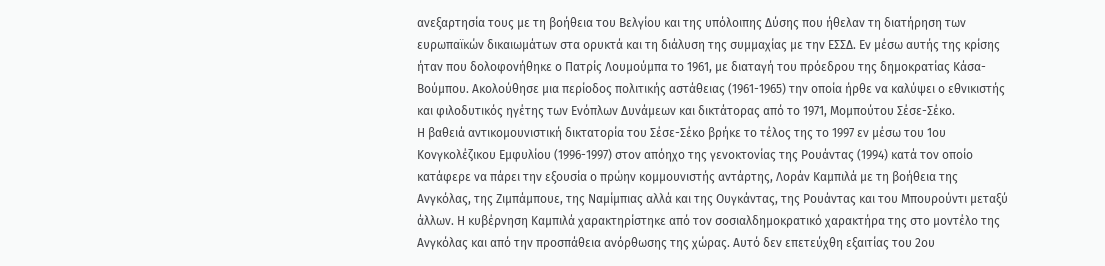ανεξαρτησία τους με τη βοήθεια του Βελγίου και της υπόλοιπης Δύσης που ήθελαν τη διατήρηση των ευρωπαϊκών δικαιωμάτων στα ορυκτά και τη διάλυση της συμμαχίας με την ΕΣΣΔ. Εν μέσω αυτής της κρίσης ήταν που δολοφονήθηκε ο Πατρίς Λουμούμπα το 1961, με διαταγή του πρόεδρου της δημοκρατίας Κάσα-Βούμπου. Ακολούθησε μια περίοδος πολιτικής αστάθειας (1961-1965) την οποία ήρθε να καλύψει ο εθνικιστής και φιλοδυτικός ηγέτης των Ενόπλων Δυνάμεων και δικτάτορας από το 1971, Μομπούτου Σέσε-Σέκο.
Η βαθειά αντικομουνιστική δικτατορία του Σέσε-Σέκο βρήκε το τέλος της το 1997 εν μέσω του 1ου Κονγκολέζικου Εμφυλίου (1996-1997) στον απόηχο της γενοκτονίας της Ρουάντας (1994) κατά τον οποίο κατάφερε να πάρει την εξουσία ο πρώην κομμουνιστής αντάρτης, Λοράν Καμπιλά με τη βοήθεια της Ανγκόλας, της Ζιμπάμπουε, της Ναμίμπιας αλλά και της Ουγκάντας, της Ρουάντας και του Μπουρούντι μεταξύ άλλων. Η κυβέρνηση Καμπιλά χαρακτηρίστηκε από τον σοσιαλδημοκρατικό χαρακτήρα της στο μοντέλο της Ανγκόλας και από την προσπάθεια ανόρθωσης της χώρας. Αυτό δεν επετεύχθη εξαιτίας του 2ου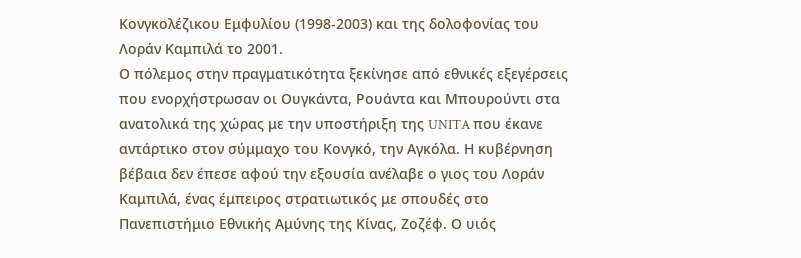Κονγκολέζικου Εμφυλίου (1998-2003) και της δολοφονίας του Λοράν Καμπιλά το 2001.
Ο πόλεμος στην πραγματικότητα ξεκίνησε από εθνικές εξεγέρσεις που ενορχήστρωσαν οι Ουγκάντα, Ρουάντα και Μπουρούντι στα ανατολικά της χώρας με την υποστήριξη της UNITA που έκανε αντάρτικο στον σύμμαχο του Κονγκό, την Αγκόλα. Η κυβέρνηση βέβαια δεν έπεσε αφού την εξουσία ανέλαβε ο γιος του Λοράν Καμπιλά, ένας έμπειρος στρατιωτικός με σπουδές στο Πανεπιστήμιο Εθνικής Αμύνης της Κίνας, Ζοζέφ. Ο υιός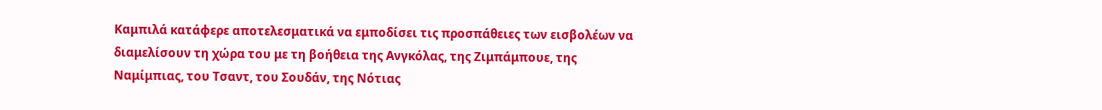Καμπιλά κατάφερε αποτελεσματικά να εμποδίσει τις προσπάθειες των εισβολέων να διαμελίσουν τη χώρα του με τη βοήθεια της Ανγκόλας, της Ζιμπάμπουε, της Ναμίμπιας, του Τσαντ, του Σουδάν, της Νότιας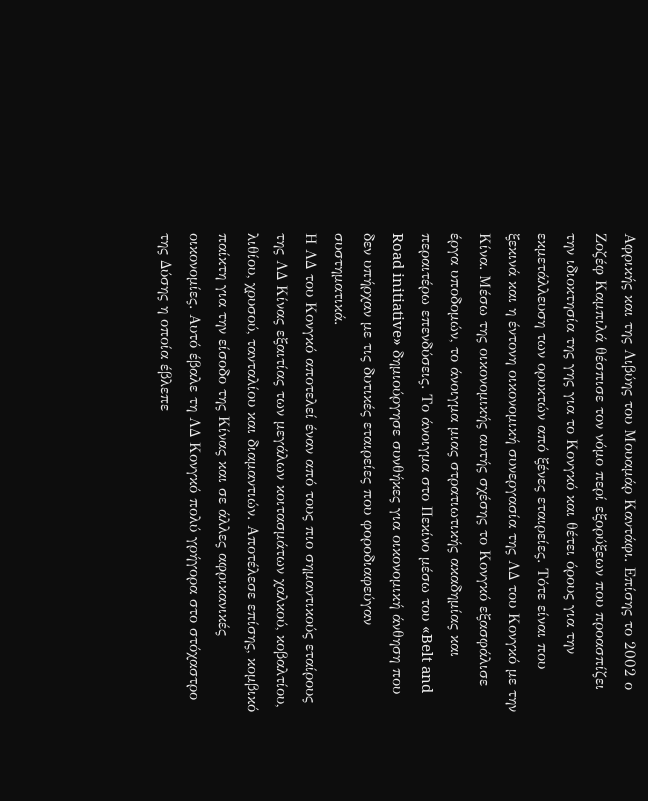Αφρικής και της Λιβύης του Μουαμάρ Καντάφι. Επίσης το 2002 ο Ζοζέφ Καμπιλά θέσπισε τον νόμο περί εξορύξεων που προασπίζει την ιδιοκτησία της γης για το Κονγκό και θέτει όρους για την εκμετάλλευση των ορυκτών από ξένες εταιρείες. Τότε είναι που ξεκινά και η έντονη οικονομική συνεργασία της ΛΔ του Κονγκό με την Κίνα. Μέσω της οικονομικής αυτής σχέσης το Κονγκό εξασφάλισε έργα υποδομών, το άνοιγμα μιας στρατιωτικής ακαδημίας και περαιτέρω επενδύσεις. Το άνοιγμα στο Πεκίνο μέσω του «Belt and Road initiative» δημιούργησε συνθήκες για οικονομική άνθηση που δεν υπήρχαν με τις δυτικές εταιρείες που φοροδιαφεύγαν συστηματικά.
Η ΛΔ του Κονγκό αποτελεί έναν από τους πιο σημαντικούς εταίρους της ΛΔ Κίνας εξαιτίας των μεγάλων κοιτασμάτων χαλκού, κοβαλτίου, λιθίου, χρυσού, τανταλίου και διαμαντιών. Αποτέλεσε επίσης, κομβικό παίκτη για την είσοδο της Κίνας και σε άλλες αφρικανικές οικονομίες. Αυτό έβαλε τη ΛΔ Κονγκό πολύ γρήγορα στο στόχαστρο της Δύσης η οποία έβλεπε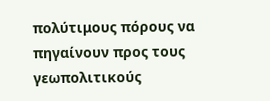πολύτιμους πόρους να πηγαίνουν προς τους γεωπολιτικούς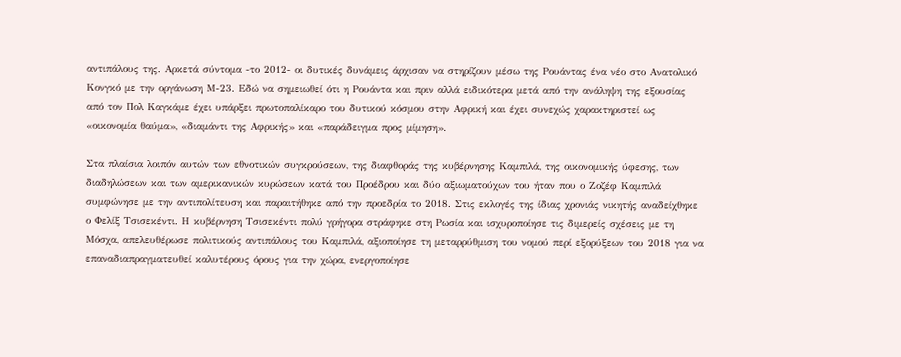αντιπάλους της. Αρκετά σύντομα -το 2012- οι δυτικές δυνάμεις άρχισαν να στηρίζουν μέσω της Ρουάντας ένα νέο στο Ανατολικό Κονγκό με την οργάνωση Μ-23. Εδώ να σημειωθεί ότι η Ρουάντα και πριν αλλά ειδικότερα μετά από την ανάληψη της εξουσίας από τον Πολ Καγκάμε έχει υπάρξει πρωτοπαλίκαρο του δυτικού κόσμου στην Αφρική και έχει συνεχώς χαρακτηριστεί ως «οικονομία θαύμα», «διαμάντι της Αφρικής» και «παράδειγμα προς μίμηση».

Στα πλαίσια λοιπόν αυτών των εθνοτικών συγκρούσεων, της διαφθοράς της κυβέρνησης Καμπιλά, της οικονομικής ύφεσης, των διαδηλώσεων και των αμερικανικών κυρώσεων κατά του Προέδρου και δύο αξιωματούχων του ήταν που ο Ζοζέφ Καμπιλά συμφώνησε με την αντιπολίτευση και παραιτήθηκε από την προεδρία το 2018. Στις εκλογές της ίδιας χρονιάς νικητής αναδείχθηκε ο Φελίξ Τσισεκέντι. Η κυβέρνηση Τσισεκέντι πολύ γρήγορα στράφηκε στη Ρωσία και ισχυροποίησε τις διμερείς σχέσεις με τη Μόσχα, απελευθέρωσε πολιτικούς αντιπάλους του Καμπιλά, αξιοποίησε τη μεταρρύθμιση του νομού περί εξορύξεων του 2018 για να επαναδιαπραγματευθεί καλυτέρους όρους για την χώρα, ενεργοποίησε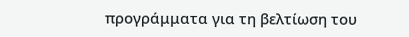προγράμματα για τη βελτίωση του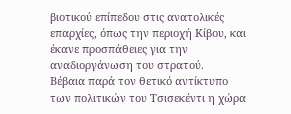βιοτικού επίπεδου στις ανατολικές επαρχίες, όπως την περιοχή Κίβου, και έκανε προσπάθειες για την αναδιοργάνωση του στρατού.
Βέβαια παρά τον θετικό αντίκτυπο των πολιτικών του Τσισεκέντι η χώρα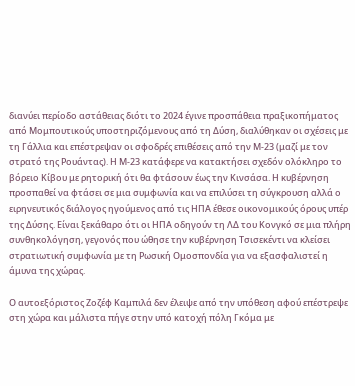διανύει περίοδο αστάθειας διότι το 2024 έγινε προσπάθεια πραξικοπήματος από Μομπουτικούς υποστηριζόμενους από τη Δύση, διαλύθηκαν οι σχέσεις με τη Γάλλια και επέστρεψαν οι σφοδρές επιθέσεις από την Μ-23 (μαζί με τον στρατό της Ρουάντας). Η Μ-23 κατάφερε να κατακτήσει σχεδόν ολόκληρο το βόρειο Κίβου με ρητορική ότι θα φτάσουν έως την Κινσάσα. Η κυβέρνηση προσπαθεί να φτάσει σε μια συμφωνία και να επιλύσει τη σύγκρουση αλλά ο ειρηνευτικός διάλογος ηγούμενος από τις ΗΠΑ έθεσε οικονομικούς όρους υπέρ της Δύσης. Είναι ξεκάθαρο ότι οι ΗΠΑ οδηγούν τη ΛΔ του Κονγκό σε μια πλήρη συνθηκολόγηση, γεγονός που ώθησε την κυβέρνηση Τσισεκέντι να κλείσει στρατιωτική συμφωνία με τη Ρωσική Ομοσπονδία για να εξασφαλιστεί η άμυνα της χώρας.

Ο αυτοεξόριστος Ζοζέφ Καμπιλά δεν έλειψε από την υπόθεση αφού επέστρεψε στη χώρα και μάλιστα πήγε στην υπό κατοχή πόλη Γκόμα με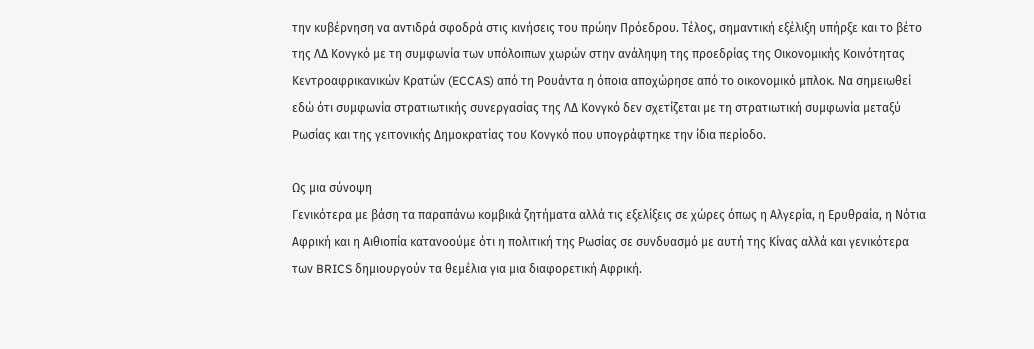την κυβέρνηση να αντιδρά σφοδρά στις κινήσεις του πρώην Πρόεδρου. Τέλος, σημαντική εξέλιξη υπήρξε και το βέτο της ΛΔ Κονγκό με τη συμφωνία των υπόλοιπων χωρών στην ανάληψη της προεδρίας της Οικονομικής Κοινότητας Κεντροαφρικανικών Κρατών (ECCAS) από τη Ρουάντα η όποια αποχώρησε από το οικονομικό μπλοκ. Να σημειωθεί εδώ ότι συμφωνία στρατιωτικής συνεργασίας της ΛΔ Κονγκό δεν σχετίζεται με τη στρατιωτική συμφωνία μεταξύ Ρωσίας και της γειτονικής Δημοκρατίας του Κονγκό που υπογράφτηκε την ίδια περίοδο.

Ως μια σύνοψη
Γενικότερα με βάση τα παραπάνω κομβικά ζητήματα αλλά τις εξελίξεις σε χώρες όπως η Αλγερία, η Ερυθραία, η Νότια Αφρική και η Αιθιοπία κατανοούμε ότι η πολιτική της Ρωσίας σε συνδυασμό με αυτή της Κίνας αλλά και γενικότερα των BRICS δημιουργούν τα θεμέλια για μια διαφορετική Αφρική.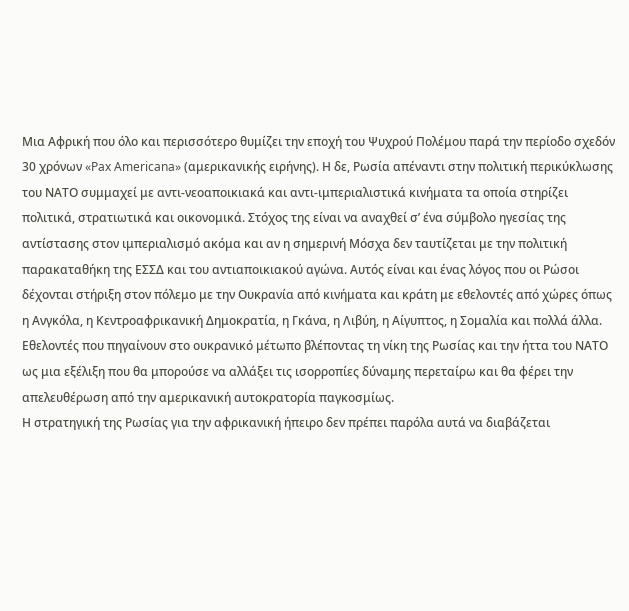Μια Αφρική που όλο και περισσότερο θυμίζει την εποχή του Ψυχρού Πολέμου παρά την περίοδο σχεδόν 30 χρόνων «Pax Americana» (αμερικανικής ειρήνης). Η δε, Ρωσία απέναντι στην πολιτική περικύκλωσης του ΝΑΤΟ συμμαχεί με αντι-νεοαποικιακά και αντι-ιμπεριαλιστικά κινήματα τα οποία στηρίζει πολιτικά, στρατιωτικά και οικονομικά. Στόχος της είναι να αναχθεί σ’ ένα σύμβολο ηγεσίας της αντίστασης στον ιμπεριαλισμό ακόμα και αν η σημερινή Μόσχα δεν ταυτίζεται με την πολιτική παρακαταθήκη της ΕΣΣΔ και του αντιαποικιακού αγώνα. Αυτός είναι και ένας λόγος που οι Ρώσοι δέχονται στήριξη στον πόλεμο με την Ουκρανία από κινήματα και κράτη με εθελοντές από χώρες όπως η Ανγκόλα, η Κεντροαφρικανική Δημοκρατία, η Γκάνα, η Λιβύη, η Αίγυπτος, η Σομαλία και πολλά άλλα. Εθελοντές που πηγαίνουν στο ουκρανικό μέτωπο βλέποντας τη νίκη της Ρωσίας και την ήττα του ΝΑΤΟ ως μια εξέλιξη που θα μπορούσε να αλλάξει τις ισορροπίες δύναμης περεταίρω και θα φέρει την απελευθέρωση από την αμερικανική αυτοκρατορία παγκοσμίως.
Η στρατηγική της Ρωσίας για την αφρικανική ήπειρο δεν πρέπει παρόλα αυτά να διαβάζεται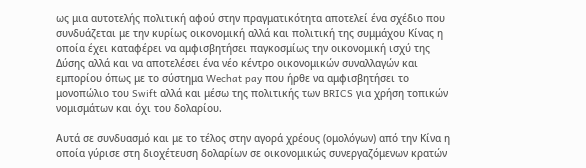ως μια αυτοτελής πολιτική αφού στην πραγματικότητα αποτελεί ένα σχέδιο που συνδυάζεται με την κυρίως οικονομική αλλά και πολιτική της συμμάχου Κίνας η οποία έχει καταφέρει να αμφισβητήσει παγκοσμίως την οικονομική ισχύ της Δύσης αλλά και να αποτελέσει ένα νέο κέντρο οικονομικών συναλλαγών και εμπορίου όπως με το σύστημα Wechat pay που ήρθε να αμφισβητήσει το μονοπώλιο του Swift αλλά και μέσω της πολιτικής των BRICS για χρήση τοπικών νομισμάτων και όχι του δολαρίου.

Αυτά σε συνδυασμό και με το τέλος στην αγορά χρέους (ομολόγων) από την Κίνα η οποία γύρισε στη διοχέτευση δολαρίων σε οικονομικώς συνεργαζόμενων κρατών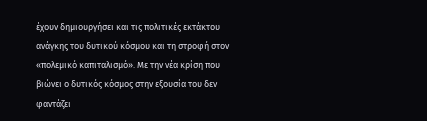έχουν δημιουργήσει και τις πολιτικές εκτάκτου ανάγκης του δυτικού κόσμου και τη στροφή στον «πολεμικό καπιταλισμό». Με την νέα κρίση που βιώνει ο δυτικός κόσμος στην εξουσία του δεν φαντάζει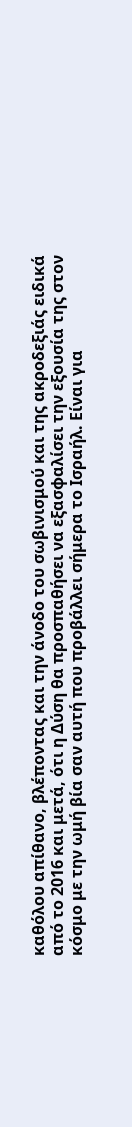καθόλου απίθανο, βλέποντας και την άνοδο του σωβινισμού και της ακροδεξιάς ειδικά από το 2016 και μετά, ότι η Δύση θα προσπαθήσει να εξασφαλίσει την εξουσία της στον κόσμο με την ωμή βία σαν αυτή που προβάλλει σήμερα το Ισραήλ. Είναι για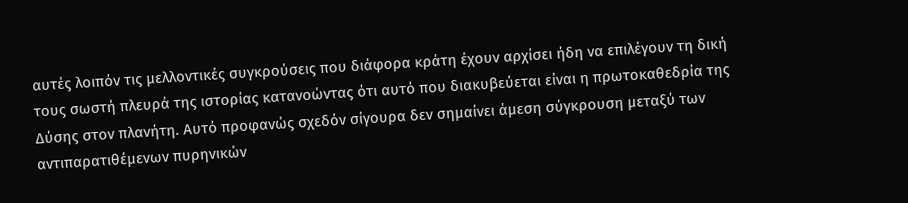αυτές λοιπόν τις μελλοντικές συγκρούσεις που διάφορα κράτη έχουν αρχίσει ήδη να επιλέγουν τη δική τους σωστή πλευρά της ιστορίας κατανοώντας ότι αυτό που διακυβεύεται είναι η πρωτοκαθεδρία της Δύσης στον πλανήτη. Αυτό προφανώς σχεδόν σίγουρα δεν σημαίνει άμεση σύγκρουση μεταξύ των αντιπαρατιθέμενων πυρηνικών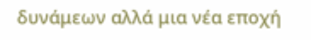δυνάμεων αλλά μια νέα εποχή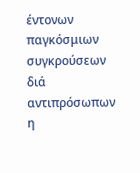έντονων παγκόσμιων συγκρούσεων διά αντιπρόσωπων η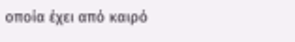οποία έχει από καιρό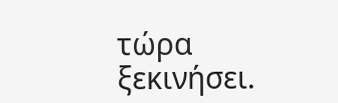τώρα ξεκινήσει.